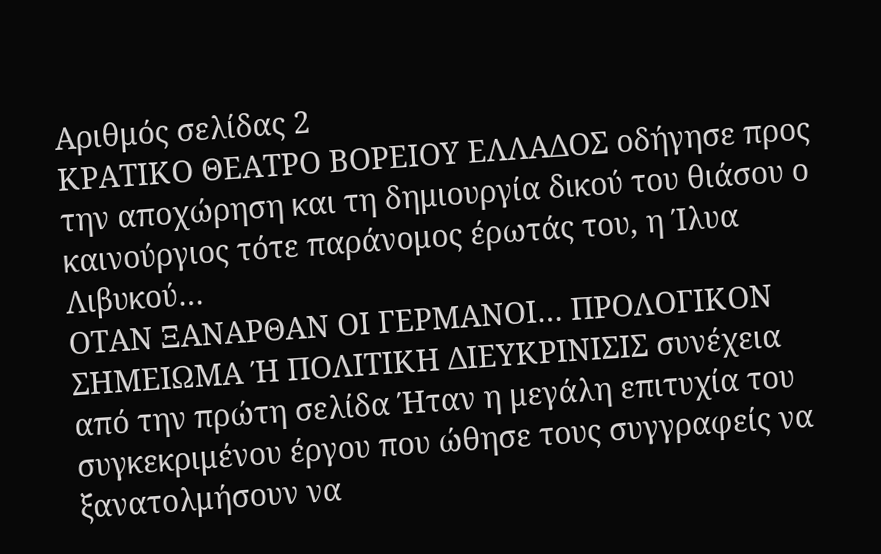Αριθμός σελίδας 2
ΚΡΑΤΙΚΟ ΘΕΑΤΡΟ ΒΟΡΕΙΟΥ ΕΛΛΑΔΟΣ οδήγησε προς την αποχώρηση και τη δημιουργία δικού του θιάσου ο καινούργιος τότε παράνομος έρωτάς του, η Ίλυα Λιβυκού…
ΟΤΑΝ ΞΑΝΑΡΘΑΝ ΟΙ ΓΕΡΜΑΝΟΙ… ΠΡΟΛΟΓΙΚΟΝ ΣΗΜΕΙΩΜΑ Ή ΠΟΛΙΤΙΚΗ ΔΙΕΥΚΡΙΝΙΣΙΣ συνέχεια από την πρώτη σελίδα Ήταν η μεγάλη επιτυχία του συγκεκριμένου έργου που ώθησε τους συγγραφείς να ξανατολμήσουν να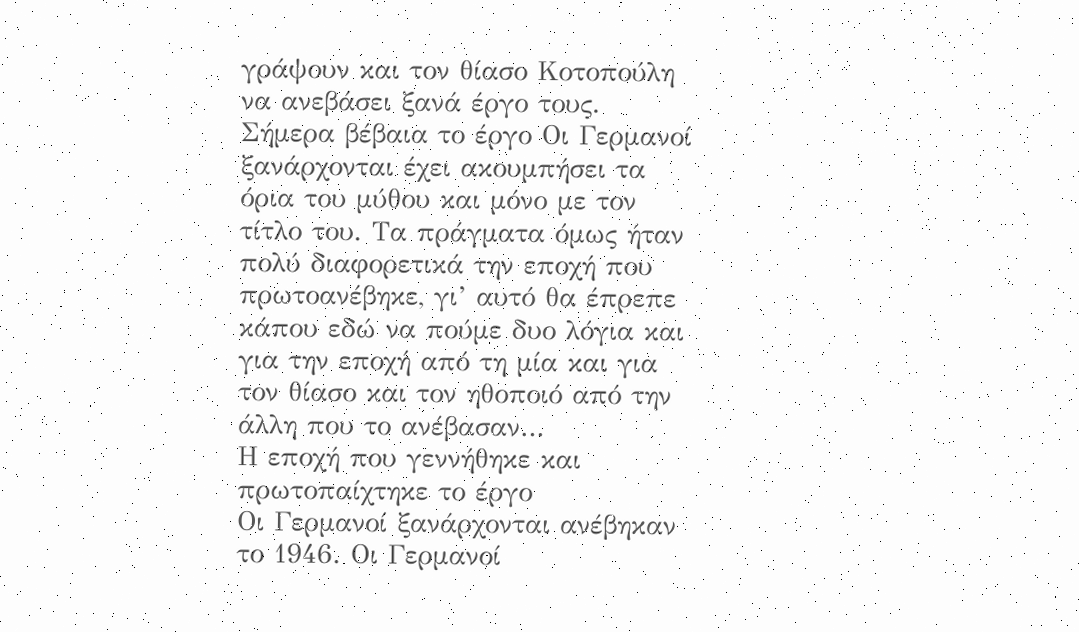γράψουν και τον θίασο Κοτοπούλη να ανεβάσει ξανά έργο τους. Σήμερα βέβαια το έργο Οι Γερμανοί ξανάρχονται έχει ακουμπήσει τα όρια του μύθου και μόνο με τον τίτλο του. Τα πράγματα όμως ήταν πολύ διαφορετικά την εποχή που πρωτοανέβηκε, γι’ αυτό θα έπρεπε κάπου εδώ να πούμε δυο λόγια και για την εποχή από τη μία και για τον θίασο και τον ηθοποιό από την άλλη που το ανέβασαν…
Η εποχή που γεννήθηκε και πρωτοπαίχτηκε το έργο
Οι Γερμανοί ξανάρχονται ανέβηκαν το 1946. Οι Γερμανοί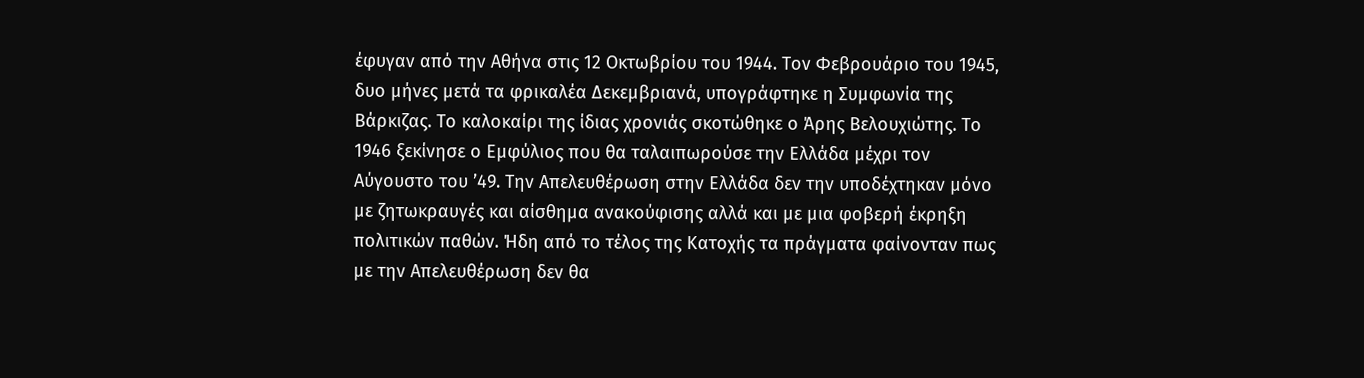έφυγαν από την Αθήνα στις 12 Οκτωβρίου του 1944. Τον Φεβρουάριο του 1945, δυο μήνες μετά τα φρικαλέα Δεκεμβριανά, υπογράφτηκε η Συμφωνία της Βάρκιζας. Το καλοκαίρι της ίδιας χρονιάς σκοτώθηκε ο Άρης Βελουχιώτης. Το 1946 ξεκίνησε ο Εμφύλιος που θα ταλαιπωρούσε την Ελλάδα μέχρι τον Αύγουστο του ’49. Την Απελευθέρωση στην Ελλάδα δεν την υποδέχτηκαν μόνο με ζητωκραυγές και αίσθημα ανακούφισης αλλά και με μια φοβερή έκρηξη πολιτικών παθών. Ήδη από το τέλος της Κατοχής τα πράγματα φαίνονταν πως με την Απελευθέρωση δεν θα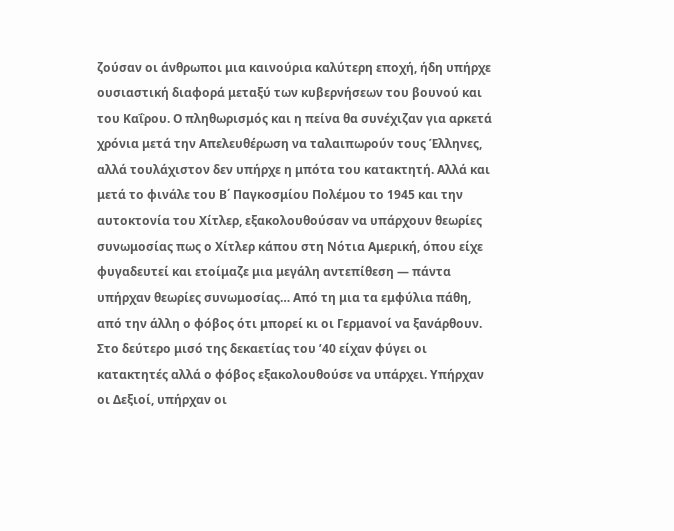ζούσαν οι άνθρωποι μια καινούρια καλύτερη εποχή, ήδη υπήρχε ουσιαστική διαφορά μεταξύ των κυβερνήσεων του βουνού και του Καΐρου. Ο πληθωρισμός και η πείνα θα συνέχιζαν για αρκετά χρόνια μετά την Απελευθέρωση να ταλαιπωρούν τους Έλληνες, αλλά τουλάχιστον δεν υπήρχε η μπότα του κατακτητή. Αλλά και μετά το φινάλε του Β΄ Παγκοσμίου Πολέμου το 1945 και την αυτοκτονία του Χίτλερ, εξακολουθούσαν να υπάρχουν θεωρίες συνωμοσίας πως ο Χίτλερ κάπου στη Νότια Αμερική, όπου είχε φυγαδευτεί και ετοίμαζε μια μεγάλη αντεπίθεση — πάντα υπήρχαν θεωρίες συνωμοσίας… Από τη μια τα εμφύλια πάθη, από την άλλη ο φόβος ότι μπορεί κι οι Γερμανοί να ξανάρθουν. Στο δεύτερο μισό της δεκαετίας του ’40 είχαν φύγει οι κατακτητές αλλά ο φόβος εξακολουθούσε να υπάρχει. Υπήρχαν οι Δεξιοί, υπήρχαν οι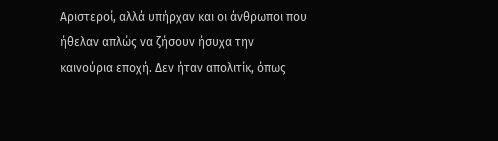Αριστεροί, αλλά υπήρχαν και οι άνθρωποι που ήθελαν απλώς να ζήσουν ήσυχα την καινούρια εποχή. Δεν ήταν απολιτίκ, όπως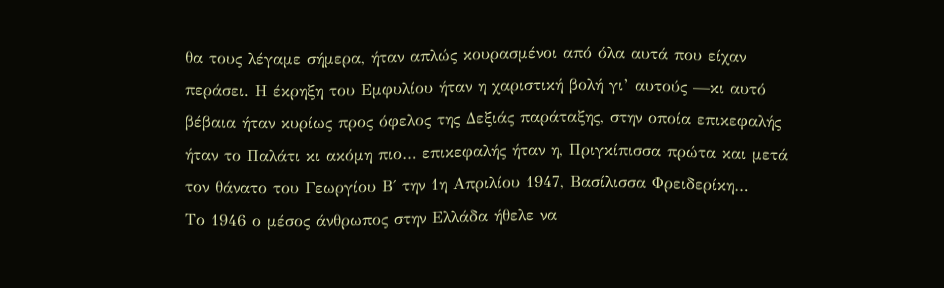θα τους λέγαμε σήμερα, ήταν απλώς κουρασμένοι από όλα αυτά που είχαν περάσει. Η έκρηξη του Εμφυλίου ήταν η χαριστική βολή γι’ αυτούς —κι αυτό βέβαια ήταν κυρίως προς όφελος της Δεξιάς παράταξης, στην οποία επικεφαλής ήταν το Παλάτι κι ακόμη πιο… επικεφαλής ήταν η, Πριγκίπισσα πρώτα και μετά τον θάνατο του Γεωργίου Β΄ την 1η Απριλίου 1947, Βασίλισσα Φρειδερίκη…
Το 1946 ο μέσος άνθρωπος στην Ελλάδα ήθελε να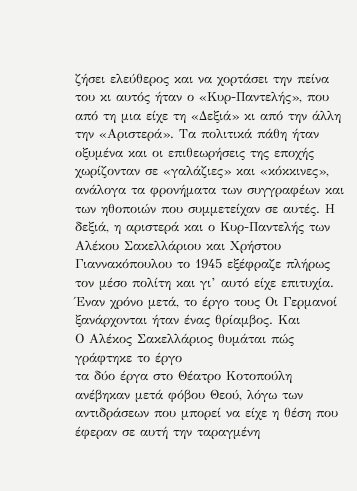ζήσει ελεύθερος και να χορτάσει την πείνα του κι αυτός ήταν ο «Κυρ-Παντελής», που από τη μια είχε τη «Δεξιά» κι από την άλλη την «Αριστερά». Τα πολιτικά πάθη ήταν οξυμένα και οι επιθεωρήσεις της εποχής χωρίζονταν σε «γαλάζιες» και «κόκκινες», ανάλογα τα φρονήματα των συγγραφέων και των ηθοποιών που συμμετείχαν σε αυτές. Η δεξιά, η αριστερά και ο Κυρ-Παντελής των Αλέκου Σακελλάριου και Χρήστου Γιαννακόπουλου το 1945 εξέφραζε πλήρως τον μέσο πολίτη και γι’ αυτό είχε επιτυχία. Έναν χρόνο μετά, το έργο τους Οι Γερμανοί ξανάρχονται ήταν ένας θρίαμβος. Και
Ο Αλέκος Σακελλάριος θυμάται πώς γράφτηκε το έργο
τα δύο έργα στο Θέατρο Κοτοπούλη ανέβηκαν μετά φόβου Θεού, λόγω των αντιδράσεων που μπορεί να είχε η θέση που έφεραν σε αυτή την ταραγμένη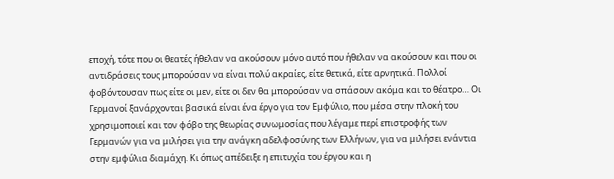εποχή, τότε που οι θεατές ήθελαν να ακούσουν μόνο αυτό που ήθελαν να ακούσουν και που οι αντιδράσεις τους μπορούσαν να είναι πολύ ακραίες, είτε θετικά, είτε αρνητικά. Πολλοί φοβόντουσαν πως είτε οι μεν, είτε οι δεν θα μπορούσαν να σπάσουν ακόμα και το θέατρο… Οι Γερμανοί ξανάρχονται βασικά είναι ένα έργο για τον Εμφύλιο, που μέσα στην πλοκή του χρησιμοποιεί και τον φόβο της θεωρίας συνωμοσίας που λέγαμε περί επιστροφής των Γερμανών για να μιλήσει για την ανάγκη αδελφοσύνης των Ελλήνων, για να μιλήσει ενάντια στην εμφύλια διαμάχη. Κι όπως απέδειξε η επιτυχία του έργου και η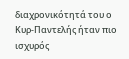διαχρονικότητά του ο Κυρ-Παντελής ήταν πιο ισχυρός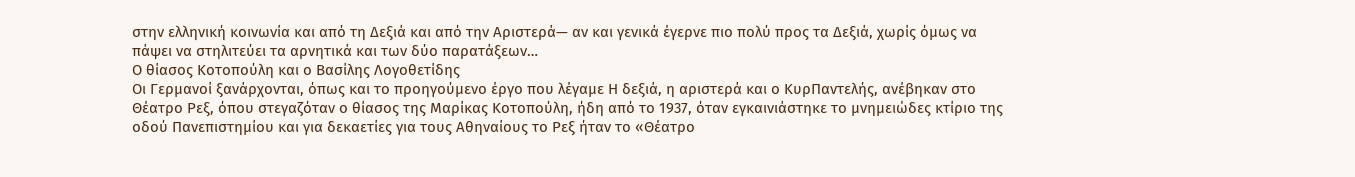στην ελληνική κοινωνία και από τη Δεξιά και από την Αριστερά— αν και γενικά έγερνε πιο πολύ προς τα Δεξιά, χωρίς όμως να πάψει να στηλιτεύει τα αρνητικά και των δύο παρατάξεων…
Ο θίασος Κοτοπούλη και ο Βασίλης Λογοθετίδης
Οι Γερμανοί ξανάρχονται, όπως και το προηγούμενο έργο που λέγαμε Η δεξιά, η αριστερά και ο ΚυρΠαντελής, ανέβηκαν στο Θέατρο Ρεξ, όπου στεγαζόταν ο θίασος της Μαρίκας Κοτοπούλη, ήδη από το 1937, όταν εγκαινιάστηκε το μνημειώδες κτίριο της οδού Πανεπιστημίου και για δεκαετίες για τους Αθηναίους το Ρεξ ήταν το «Θέατρο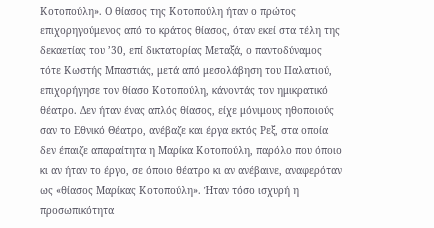Κοτοπούλη». Ο θίασος της Κοτοπούλη ήταν ο πρώτος επιχορηγούμενος από το κράτος θίασος, όταν εκεί στα τέλη της δεκαετίας του ’30, επί δικτατορίας Μεταξά, ο παντοδύναμος τότε Κωστής Μπαστιάς, μετά από μεσολάβηση του Παλατιού, επιχορήγησε τον θίασο Κοτοπούλη, κάνοντάς τον ημικρατικό θέατρο. Δεν ήταν ένας απλός θίασος, είχε μόνιμους ηθοποιούς σαν το Εθνικό Θέατρο, ανέβαζε και έργα εκτός Ρεξ, στα οποία δεν έπαιζε απαραίτητα η Μαρίκα Κοτοπούλη, παρόλο που όποιο κι αν ήταν το έργο, σε όποιο θέατρο κι αν ανέβαινε, αναφερόταν ως «θίασος Μαρίκας Κοτοπούλη». Ήταν τόσο ισχυρή η προσωπικότητα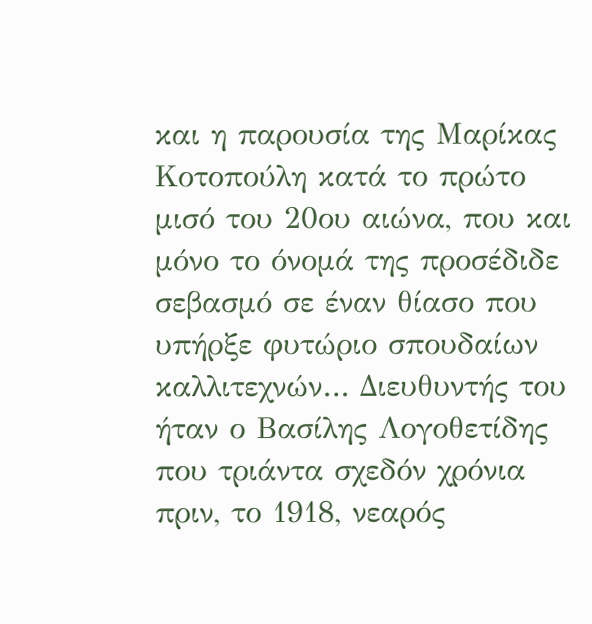και η παρουσία της Μαρίκας Κοτοπούλη κατά το πρώτο μισό του 20ου αιώνα, που και μόνο το όνομά της προσέδιδε σεβασμό σε έναν θίασο που υπήρξε φυτώριο σπουδαίων καλλιτεχνών… Διευθυντής του ήταν ο Βασίλης Λογοθετίδης που τριάντα σχεδόν χρόνια πριν, το 1918, νεαρός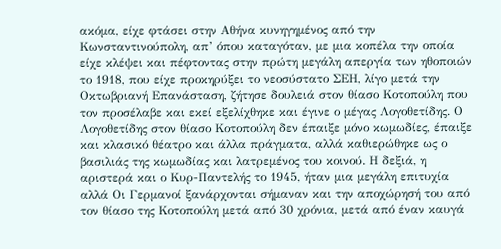ακόμα, είχε φτάσει στην Αθήνα κυνηγημένος από την Κωνσταντινούπολη, απ’ όπου καταγόταν, με μια κοπέλα την οποία είχε κλέψει και πέφτοντας στην πρώτη μεγάλη απεργία των ηθοποιών το 1918, που είχε προκηρύξει το νεοσύστατο ΣΕΗ, λίγο μετά την Οκτωβριανή Επανάσταση, ζήτησε δουλειά στον θίασο Κοτοπούλη που τον προσέλαβε και εκεί εξελίχθηκε και έγινε ο μέγας Λογοθετίδης. Ο Λογοθετίδης στον θίασο Κοτοπούλη δεν έπαιξε μόνο κωμωδίες, έπαιξε και κλασικό θέατρο και άλλα πράγματα, αλλά καθιερώθηκε ως ο βασιλιάς της κωμωδίας και λατρεμένος του κοινού. Η δεξιά, η αριστερά και ο Κυρ-Παντελής το 1945, ήταν μια μεγάλη επιτυχία αλλά Οι Γερμανοί ξανάρχονται σήμαναν και την αποχώρησή του από τον θίασο της Κοτοπούλη μετά από 30 χρόνια, μετά από έναν καυγά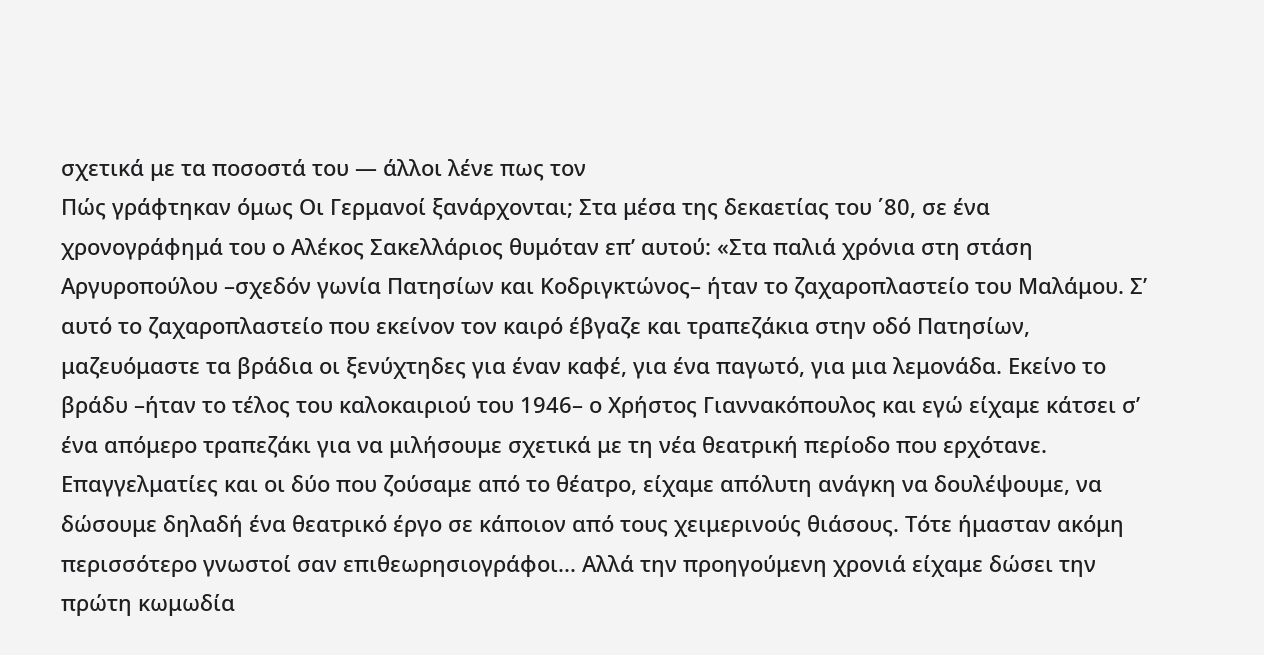σχετικά με τα ποσοστά του — άλλοι λένε πως τον
Πώς γράφτηκαν όμως Οι Γερμανοί ξανάρχονται; Στα μέσα της δεκαετίας του ΄80, σε ένα χρονογράφημά του ο Αλέκος Σακελλάριος θυμόταν επ’ αυτού: «Στα παλιά χρόνια στη στάση Αργυροπούλου –σχεδόν γωνία Πατησίων και Κοδριγκτώνος– ήταν το ζαχαροπλαστείο του Μαλάμου. Σ’ αυτό το ζαχαροπλαστείο που εκείνον τον καιρό έβγαζε και τραπεζάκια στην οδό Πατησίων, μαζευόμαστε τα βράδια οι ξενύχτηδες για έναν καφέ, για ένα παγωτό, για μια λεμονάδα. Εκείνο το βράδυ –ήταν το τέλος του καλοκαιριού του 1946– ο Χρήστος Γιαννακόπουλος και εγώ είχαμε κάτσει σ’ ένα απόμερο τραπεζάκι για να μιλήσουμε σχετικά με τη νέα θεατρική περίοδο που ερχότανε. Επαγγελματίες και οι δύο που ζούσαμε από το θέατρο, είχαμε απόλυτη ανάγκη να δουλέψουμε, να δώσουμε δηλαδή ένα θεατρικό έργο σε κάποιον από τους χειμερινούς θιάσους. Τότε ήμασταν ακόμη περισσότερο γνωστοί σαν επιθεωρησιογράφοι... Αλλά την προηγούμενη χρονιά είχαμε δώσει την πρώτη κωμωδία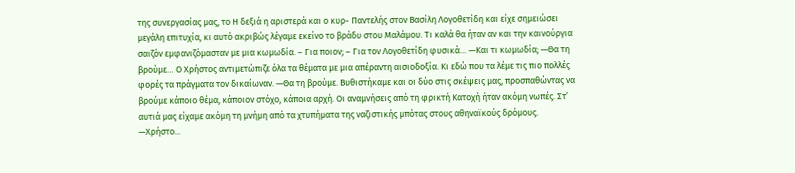της συνεργασίας μας, το Η δεξιά η αριστερά και ο κυρ- Παντελής στον Βασίλη Λογοθετίδη και είχε σημειώσει μεγάλη επιτυχία, κι αυτό ακριβώς λέγαμε εκείνο το βράδυ στου Μαλάμου. Τι καλά θα ήταν αν και την καινούργια σαιζόν εμφανιζόμασταν με μια κωμωδία. – Για ποιον; – Για τον Λογοθετίδη φυσικά… —Και τι κωμωδία; —Θα τη βρούμε… Ο Χρήστος αντιμετώπιζε όλα τα θέματα με μια απέραντη αισιοδοξία. Κι εδώ που τα λέμε τις πιο πολλές φορές τα πράγματα τον δικαίωναν. —Θα τη βρούμε. Βυθιστήκαμε και οι δύο στις σκέψεις μας, προσπαθώντας να βρούμε κάποιο θέμα, κάποιον στόχο, κάποια αρχή. Οι αναμνήσεις από τη φρικτή Κατοχή ήταν ακόμη νωπές. Στ’ αυτιά μας είχαμε ακόμη τη μνήμη από τα χτυπήματα της ναζιστικής μπότας στους αθηναϊκούς δρόμους. —Χρήστο...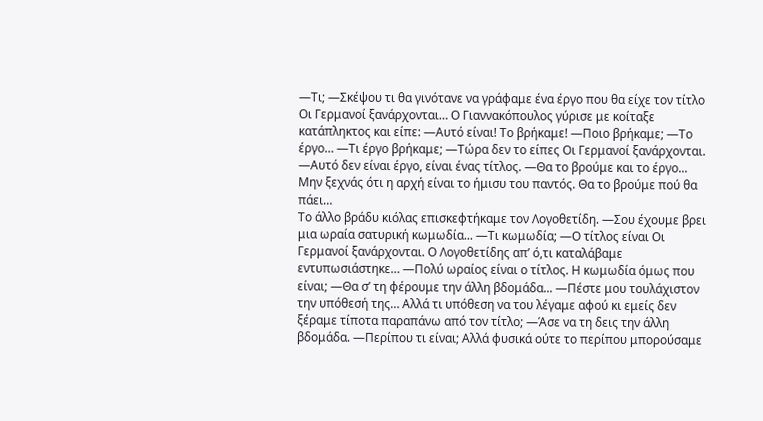—Τι; —Σκέψου τι θα γινότανε να γράφαμε ένα έργο που θα είχε τον τίτλο Οι Γερμανοί ξανάρχονται… Ο Γιαννακόπουλος γύρισε με κοίταξε κατάπληκτος και είπε: —Αυτό είναι! Το βρήκαμε! —Ποιο βρήκαμε; —Το έργο… —Τι έργο βρήκαμε; —Τώρα δεν το είπες Οι Γερμανοί ξανάρχονται. —Αυτό δεν είναι έργο, είναι ένας τίτλος. —Θα το βρούμε και το έργο... Μην ξεχνάς ότι η αρχή είναι το ήμισυ του παντός. Θα το βρούμε πού θα πάει…
Το άλλο βράδυ κιόλας επισκεφτήκαμε τον Λογοθετίδη. —Σου έχουμε βρει μια ωραία σατυρική κωμωδία... —Τι κωμωδία; —Ο τίτλος είναι Οι Γερμανοί ξανάρχονται. Ο Λογοθετίδης απ’ ό,τι καταλάβαμε εντυπωσιάστηκε… —Πολύ ωραίος είναι ο τίτλος. Η κωμωδία όμως που είναι; —Θα σ’ τη φέρουμε την άλλη βδομάδα... —Πέστε μου τουλάχιστον την υπόθεσή της… Αλλά τι υπόθεση να του λέγαμε αφού κι εμείς δεν ξέραμε τίποτα παραπάνω από τον τίτλο; —Άσε να τη δεις την άλλη βδομάδα. —Περίπου τι είναι; Αλλά φυσικά ούτε το περίπου μπορούσαμε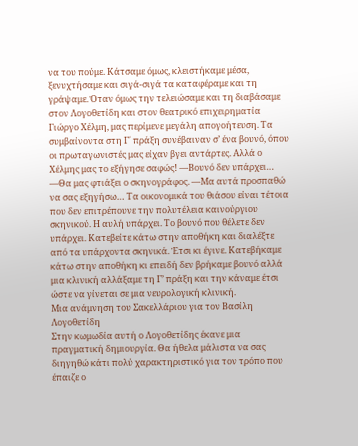να του πούμε. Κάτσαμε όμως, κλειστήκαμε μέσα, ξενυχτήσαμε και σιγά-σιγά τα καταφέραμε και τη γράψαμε. Όταν όμως την τελειώσαμε και τη διαβάσαμε στον Λογοθετίδη και στoν θεατρικό επιχειρηματία Γιώργο Χέλμη, μας περίμενε μεγάλη απογοήτευση. Τα συμβαίνοντα στη Γ΄ πράξη συνέβαιναν σ’ ένα βουνό, όπου οι πρωταγωνιστές μας είχαν βγει αντάρτες. Αλλά ο Χέλμης μας το εξήγησε σαφώς! —Βουνό δεν υπάρχει… —Θα μας φτιάξει ο σκηνογράφος. —Μα αυτά προσπαθώ να σας εξηγήσω… Τα οικονομικά του θιάσου είναι τέτοια που δεν επιτρέπουνε την πολυτέλεια καινούργιου σκηνικού. Η αυλή υπάρχει. Το βουνό που θέλετε δεν υπάρχει. Κατεβείτε κάτω στην αποθήκη και διαλέξτε από τα υπάρχοντα σκηνικά. Έτσι κι έγινε. Κατεβήκαμε κάτω στην αποθήκη κι επειδή δεν βρήκαμε βουνό αλλά μια κλινική αλλάξαμε τη Γ’ πράξη και την κάναμε έτσι ώστε να γίνεται σε μια νευρολογική κλινική.
Μια ανάμνηση του Σακελλάριου για τον Βασίλη Λογοθετίδη
Στην κωμωδία αυτή ο Λογοθετίδης έκανε μια πραγματική δημιουργία. Θα ήθελα μάλιστα να σας διηγηθώ κάτι πολύ χαρακτηριστικό για τον τρόπο που έπαιζε ο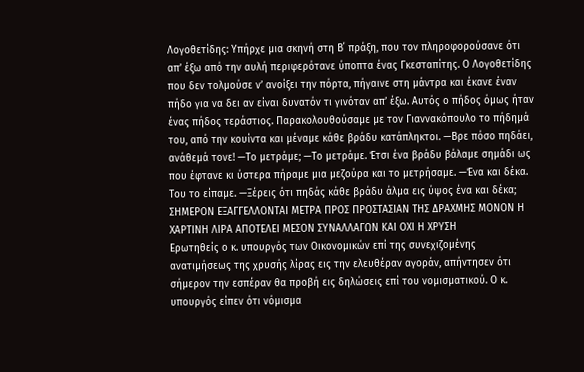Λογοθετίδης: Υπήρχε μια σκηνή στη Β΄ πράξη, που τον πληροφορούσανε ότι απ’ έξω από την αυλή περιφερότανε ύποπτα ένας Γκεσταπίτης. Ο Λογοθετίδης που δεν τολμούσε ν’ ανοίξει την πόρτα, πήγαινε στη μάντρα και έκανε έναν πήδο για να δει αν είναι δυνατόν τι γινόταν απ’ έξω. Αυτός ο πήδος όμως ήταν ένας πήδος τεράστιος. Παρακολουθούσαμε με τον Γιαννακόπουλο το πήδημά του, από την κουίντα και μέναμε κάθε βράδυ κατάπληκτοι. —Βρε πόσο πηδάει, ανάθεμά τονε! —Το μετράμε; —Το μετράμε. Έτσι ένα βράδυ βάλαμε σημάδι ως που έφτανε κι ύστερα πήραμε μια μεζούρα και το μετρήσαμε. —Ένα και δέκα. Του το είπαμε. —Ξέρεις ότι πηδάς κάθε βράδυ άλμα εις ύψος ένα και δέκα;
ΣΗΜΕΡΟΝ ΕΞΑΓΓΕΛΛΟΝΤΑΙ ΜΕΤΡΑ ΠΡΟΣ ΠΡΟΣΤΑΣΙΑΝ ΤΗΣ ΔΡΑΧΜΗΣ ΜΟΝΟΝ Η ΧΑΡΤΙΝΗ ΛΙΡΑ ΑΠΟΤΕΛΕΙ ΜΕΣΟΝ ΣΥΝΑΛΛΑΓΩΝ ΚΑΙ ΟΧΙ Η ΧΡΥΣΗ
Ερωτηθείς ο κ. υπουργός των Οικονομικών επί της συνεχιζομένης ανατιμήσεως της χρυσής λίρας εις την ελευθέραν αγοράν, απήντησεν ότι σήμερον την εσπέραν θα προβή εις δηλώσεις επί του νομισματικού. Ο κ. υπουργός είπεν ότι νόμισμα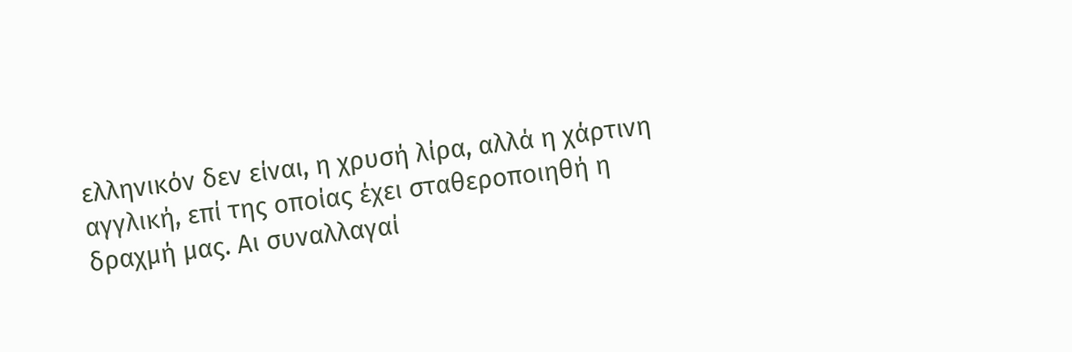ελληνικόν δεν είναι, η χρυσή λίρα, αλλά η χάρτινη αγγλική, επί της οποίας έχει σταθεροποιηθή η δραχμή μας. Αι συναλλαγαί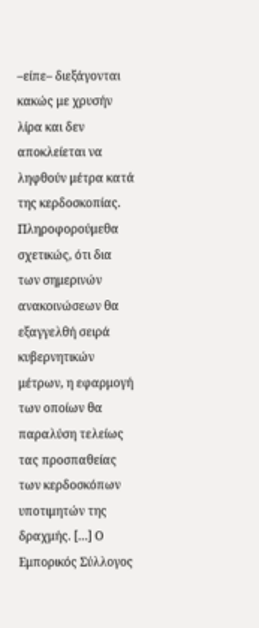–είπε– διεξάγονται κακώς με χρυσήν λίρα και δεν αποκλείεται να ληφθούν μέτρα κατά της κερδοσκοπίας. Πληροφορούμεθα σχετικώς, ότι δια των σημερινών ανακοινώσεων θα εξαγγελθή σειρά κυβερνητικών μέτρων, η εφαρμογή των οποίων θα παραλύση τελείως τας προσπαθείας των κερδοσκόπων υποτιμητών της δραχμής. […] Ο Εμπορικός Σύλλογος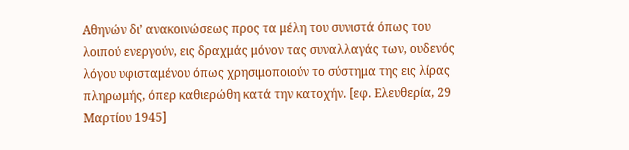Αθηνών δι’ ανακοινώσεως προς τα μέλη του συνιστά όπως του λοιπού ενεργούν, εις δραχμάς μόνον τας συναλλαγάς των, ουδενός λόγου υφισταμένου όπως χρησιμοποιούν το σύστημα της εις λίρας πληρωμής, όπερ καθιερώθη κατά την κατοχήν. [εφ. Ελευθερία, 29 Μαρτίου 1945]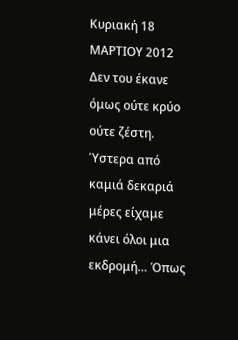Κυριακή 18 ΜΑΡΤΙΟΥ 2012
Δεν του έκανε όμως ούτε κρύο ούτε ζέστη. Ύστερα από καμιά δεκαριά μέρες είχαμε κάνει όλοι μια εκδρομή… Όπως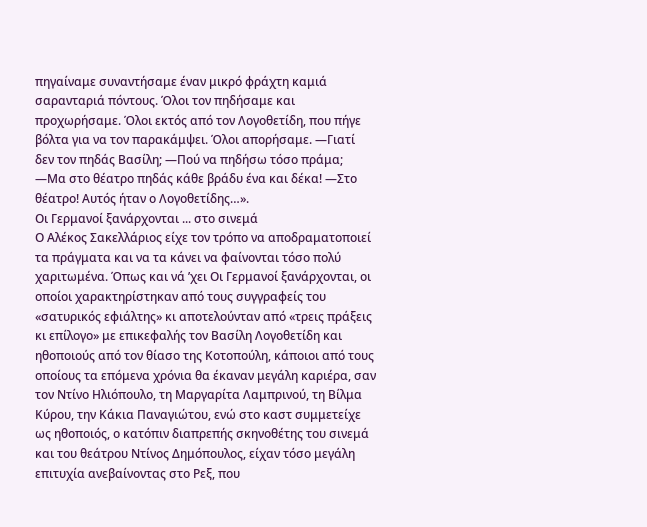πηγαίναμε συναντήσαμε έναν μικρό φράχτη καμιά σαρανταριά πόντους. Όλοι τον πηδήσαμε και προχωρήσαμε. Όλοι εκτός από τον Λογοθετίδη, που πήγε βόλτα για να τον παρακάμψει. Όλοι απορήσαμε. —Γιατί δεν τον πηδάς Βασίλη; —Πού να πηδήσω τόσο πράμα; —Μα στο θέατρο πηδάς κάθε βράδυ ένα και δέκα! —Στο θέατρο! Αυτός ήταν ο Λογοθετίδης…».
Οι Γερμανοί ξανάρχονται ... στο σινεμά
Ο Αλέκος Σακελλάριος είχε τον τρόπο να αποδραματοποιεί τα πράγματα και να τα κάνει να φαίνονται τόσο πολύ χαριτωμένα. Όπως και νά ’χει Οι Γερμανοί ξανάρχονται, οι οποίοι χαρακτηρίστηκαν από τους συγγραφείς του «σατυρικός εφιάλτης» κι αποτελούνταν από «τρεις πράξεις κι επίλογο» με επικεφαλής τον Βασίλη Λογοθετίδη και ηθοποιούς από τον θίασο της Κοτοπούλη, κάποιοι από τους οποίους τα επόμενα χρόνια θα έκαναν μεγάλη καριέρα, σαν τον Ντίνο Ηλιόπουλο, τη Μαργαρίτα Λαμπρινού, τη Βίλμα Κύρου, την Κάκια Παναγιώτου, ενώ στο καστ συμμετείχε ως ηθοποιός, ο κατόπιν διαπρεπής σκηνοθέτης του σινεμά και του θεάτρου Ντίνος Δημόπουλος, είχαν τόσο μεγάλη επιτυχία ανεβαίνοντας στο Ρεξ, που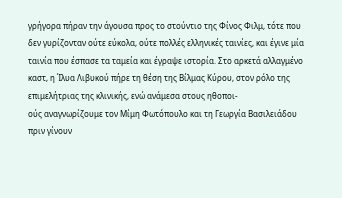γρήγορα πήραν την άγουσα προς το στούντιο της Φίνος Φιλμ, τότε που δεν γυρίζονταν ούτε εύκολα, ούτε πολλές ελληνικές ταινίες, και έγινε μία ταινία που έσπασε τα ταμεία και έγραψε ιστορία. Στο αρκετά αλλαγμένο καστ, η Ίλυα Λιβυκού πήρε τη θέση της Βίλμας Κύρου, στον ρόλο της επιμελήτριας της κλινικής, ενώ ανάμεσα στους ηθοποι-
ούς αναγνωρίζουμε τον Μίμη Φωτόπουλο και τη Γεωργία Βασιλειάδου πριν γίνουν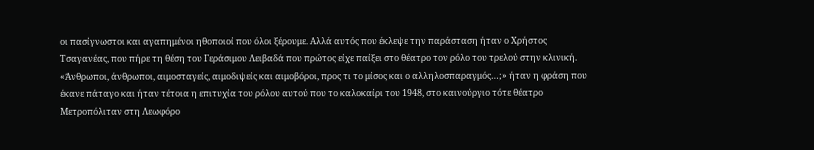οι πασίγνωστοι και αγαπημένοι ηθοποιοί που όλοι ξέρουμε. Αλλά αυτός που έκλεψε την παράσταση ήταν ο Χρήστος Τσαγανέας, που πήρε τη θέση του Γεράσιμου Λειβαδά που πρώτος είχε παίξει στο θέατρο τον ρόλο του τρελού στην κλινική. «Άνθρωποι, άνθρωποι, αιμοσταγείς, αιμοδιψείς και αιμοβόροι, προς τι το μίσος και ο αλληλοσπαραγμός…;» ήταν η φράση που έκανε πάταγο και ήταν τέτοια η επιτυχία του ρόλου αυτού που το καλοκαίρι του 1948, στο καινούργιο τότε θέατρο Μετροπόλιταν στη Λεωφόρο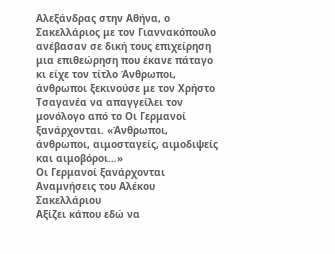Αλεξάνδρας στην Αθήνα, ο Σακελλάριος με τον Γιαννακόπουλο ανέβασαν σε δική τους επιχείρηση μια επιθεώρηση που έκανε πάταγο κι είχε τον τίτλο Άνθρωποι, άνθρωποι ξεκινούσε με τον Χρήστο Τσαγανέα να απαγγείλει τον μονόλογο από το Οι Γερμανοί ξανάρχονται. «Άνθρωποι, άνθρωποι, αιμοσταγείς, αιμοδιψείς και αιμοβόροι…»
Οι Γερμανοί ξανάρχονται Αναμνήσεις του Αλέκου Σακελλάριου
Αξίζει κάπου εδώ να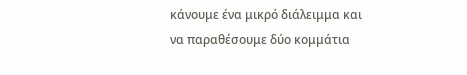κάνουμε ένα μικρό διάλειμμα και να παραθέσουμε δύο κομμάτια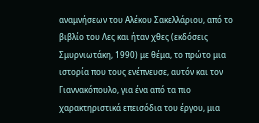αναμνήσεων του Αλέκου Σακελλάριου, από το βιβλίο του Λες και ήταν χθες (εκδόσεις Σμυρνιωτάκη, 1990) με θέμα, το πρώτο μια ιστορία που τους ενέπνευσε, αυτόν και τον Γιαννακόπουλο, για ένα από τα πιο χαρακτηριστικά επεισόδια του έργου, μια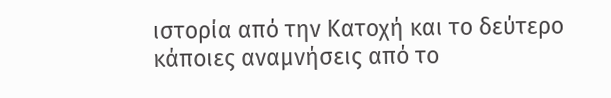ιστορία από την Κατοχή και το δεύτερο κάποιες αναμνήσεις από το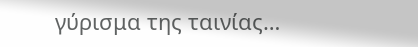γύρισμα της ταινίας…